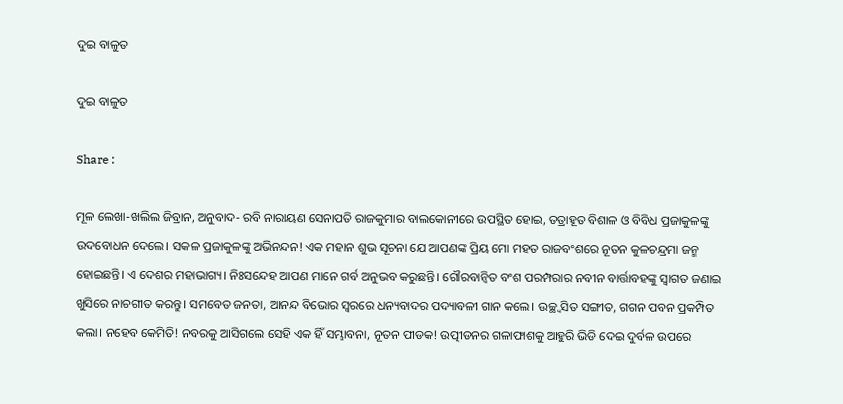ଦୁଇ ବାଳୁତ

ଦୁଇ ବାଳୁତ

Share :

ମୂଳ ଲେଖା-ଖଲିଲ ଜିବ୍ରାନ, ଅନୁବାଦ- ରବି ନାରାୟଣ ସେନାପତି ରାଜକୁମାର ବାଲକୋନୀରେ ଉପସ୍ଥିତ ହୋଇ, ତତ୍ରାହୂତ ବିଶାଳ ଓ ବିବିଧ ପ୍ରଜାକୁଳଙ୍କୁ ଉଦବୋଧନ ଦେଲେ। ସକଳ ପ୍ରଜାକୁଳଙ୍କୁ ଅଭିନନ୍ଦନ! ଏକ ମହାନ ଶୁଭ ସୂଚନା ଯେ ଆପଣଙ୍କ ପ୍ରିୟ ମୋ ମହତ ରାଜବଂଶରେ ନୂତନ କୁଳଚନ୍ଦ୍ରମା ଜନ୍ମ ହୋଇଛନ୍ତି। ଏ ଦେଶର ମହାଭାଗ୍ୟ। ନିଃସନ୍ଦେହ ଆପଣ ମାନେ ଗର୍ବ ଅନୁଭବ କରୁଛନ୍ତି। ଗୌରବାନ୍ବିତ ବଂଶ ପରମ୍ପରାର ନବୀନ ବାର୍ତ୍ତାବହଙ୍କୁ ସ୍ବାଗତ ଜଣାଇ ଖୁସିରେ ନାଚଗୀତ କରନ୍ତୁ। ସମବେତ ଜନତା, ଆନନ୍ଦ ବିଭୋର ସ୍ବରରେ ଧନ୍ୟବାଦର ପଦ୍ୟାବଳୀ ଗାନ କଲେ। ଉଚ୍ଛ୍ବସିତ ସଙ୍ଗୀତ, ଗଗନ ପବନ ପ୍ରକମ୍ପିତ କଲା। ନହେବ କେମିତି! ନବରକୁ ଆସିଗଲେ ସେହି ଏକ ହିଁ ସମ୍ଭାବନା, ନୂତନ ପୀଡକ! ଉତ୍ପୀଡନର ଗଳାଫାଶକୁ ଆହୁରି ଭିଡି ଦେଇ ଦୁର୍ବଳ ଉପରେ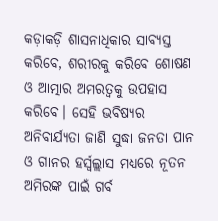କଡ଼ାକଡ଼ି ଶାସନାଧିକାର ସାବ୍ୟସ୍ତ କରିବେ, ଶରୀରକୁ କରିବେ ଶୋଷଣ ଓ ଆତ୍ମାର ଅମରତ୍ବକୁ ଉପହାସ କରିବେ। ସେହି ଭବିଷ୍ୟର ଅନିବାର୍ଯ୍ୟତା ଜାଣି ସୁଦ୍ଧା ଜନତା ପାନ ଓ ଗାନର ହର୍ସ୍ବଲ୍ଲାସ ମଧ୍ୟରେ ନୂତନ ଅମିରଙ୍କ ପାଇଁ ଗର୍ବ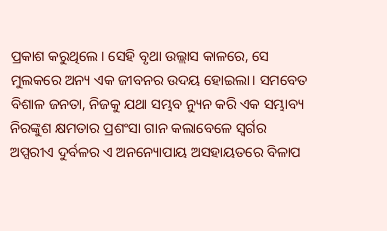ପ୍ରକାଶ କରୁଥିଲେ। ସେହି ବୃଥା ଉଲ୍ଲାସ କାଳରେ, ସେ ମୁଲକରେ ଅନ୍ୟ ଏକ ଜୀବନର ଉଦୟ ହୋଇଲା। ସମବେତ ବିଶାଳ ଜନତା, ନିଜକୁ ଯଥା ସମ୍ଭବ ନ୍ୟୁନ କରି ଏକ ସମ୍ଭାବ୍ୟ ନିରଙ୍କୁଶ କ୍ଷମତାର ପ୍ରଶଂସା ଗାନ କଲାବେଳେ ସ୍ବର୍ଗର ଅପ୍ସରୀଏ ଦୁର୍ବଳର ଏ ଅନନ୍ୟୋପାୟ ଅସହାୟତରେ ବିଳାପ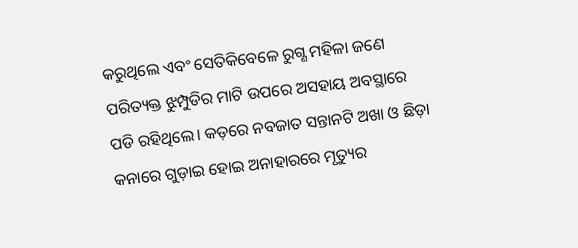କରୁଥିଲେ ଏବଂ ସେତିକିବେଳେ ରୁଗ୍ଣ ମହିଳା ଜଣେ ପରିତ୍ୟକ୍ତ ଝୁମ୍ପୁଡିର ମାଟି ଉପରେ ଅସହାୟ ଅବସ୍ଥାରେ ପଡି ରହିଥିଲେ। କଡ଼ରେ ନବଜାତ ସନ୍ତାନଟି ଅଖା ଓ ଛିଡ଼ା କନାରେ ଗୁଡ଼ାଇ ହୋଇ ଅନାହାରରେ ମୃତ୍ୟୁର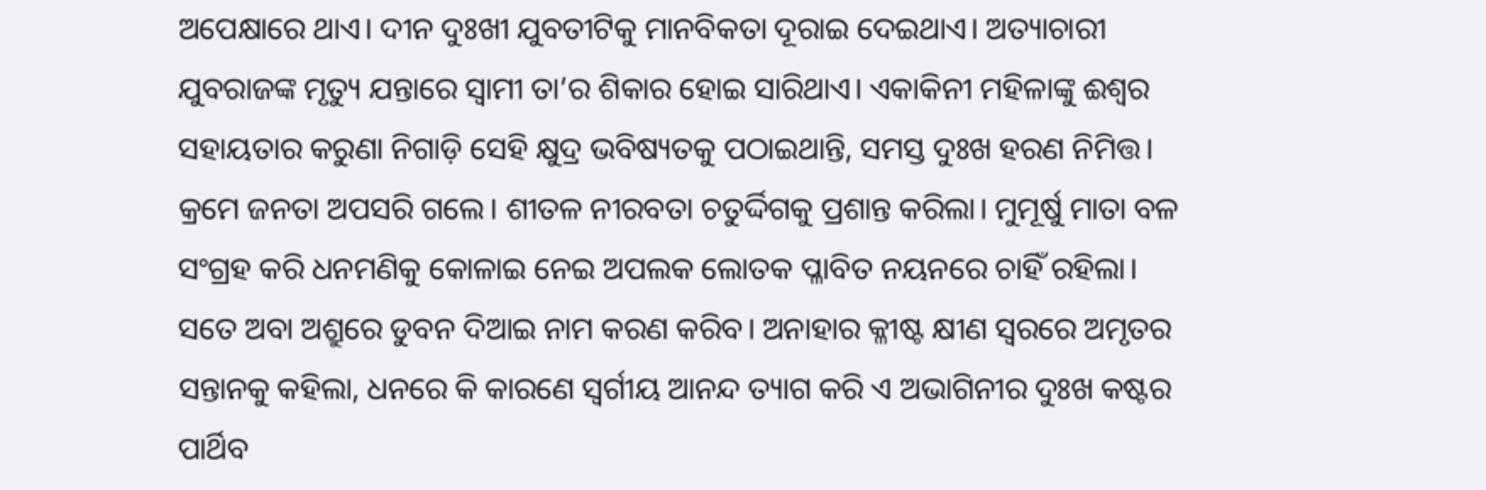ଅପେକ୍ଷାରେ ଥାଏ। ଦୀନ ଦୁଃଖୀ ଯୁବତୀଟିକୁ ମାନବିକତା ଦୂରାଇ ଦେଇଥାଏ। ଅତ୍ୟାଚାରୀ ଯୁବରାଜଙ୍କ ମୃତ୍ୟୁ ଯନ୍ତାରେ ସ୍ବାମୀ ତା’ର ଶିକାର ହୋଇ ସାରିଥାଏ। ଏକାକିନୀ ମହିଳାଙ୍କୁ ଈଶ୍ବର ସହାୟତାର କରୁଣା ନିଗାଡ଼ି ସେହି କ୍ଷୁଦ୍ର ଭବିଷ୍ୟତକୁ ପଠାଇଥାନ୍ତି, ସମସ୍ତ ଦୁଃଖ ହରଣ ନିମିତ୍ତ। କ୍ରମେ ଜନତା ଅପସରି ଗଲେ। ଶୀତଳ ନୀରବତା ଚତୁର୍ଦ୍ଦିଗକୁ ପ୍ରଶାନ୍ତ କରିଲା। ମୁମୂର୍ଷୁ ମାତା ବଳ ସଂଗ୍ରହ କରି ଧନମଣିକୁ କୋଳାଇ ନେଇ ଅପଲକ ଲୋତକ ପ୍ଳାବିତ ନୟନରେ ଚାହିଁ ରହିଲା। ସତେ ଅବା ଅଶ୍ରୁରେ ଡୁବନ ଦିଆଇ ନାମ କରଣ କରିବ। ଅନାହାର କ୍ଳୀଷ୍ଟ କ୍ଷୀଣ ସ୍ବରରେ ଅମୃତର ସନ୍ତାନକୁ କହିଲା, ଧନରେ କି କାରଣେ ସ୍ବର୍ଗୀୟ ଆନନ୍ଦ ତ୍ୟାଗ କରି ଏ ଅଭାଗିନୀର ଦୁଃଖ କଷ୍ଟର ପାର୍ଥିବ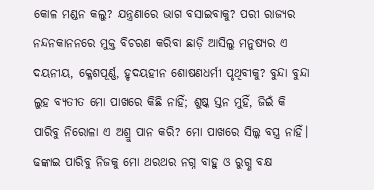କୋଳ ମଣ୍ଡନ କଲୁ? ଯନ୍ତ୍ରଣାରେ ଭାଗ ବସାଇବାକୁ? ପରୀ ରାଜ୍ୟର ନନ୍ଦନକାନନରେ ମୁକ୍ତ ବିଚରଣ କରିବା ଛାଡ଼ି ଆସିଲୁ ମନୁଷ୍ୟର ଏ ଦୟନୀୟ, କ୍ଳେଶପୂର୍ଣ୍ଣ, ହୃଦୟହୀନ ଶୋଷଣଧର୍ମୀ ପୃଥିବୀକୁ? ବୁନ୍ଦା ବୁନ୍ଦା ଲୁହ ବ୍ୟତୀତ ମୋ ପାଖରେ କିଛି ନାହିଁ; ଶୁଷ୍କ ସ୍ତନ ମୁହିଁ, ଜିଇଁ କି ପାରିବୁ ନିରୋଳା ଏ ଅଶ୍ରୁ ପାନ କରି? ମୋ ପାଖରେ ସିଲ୍କ ବସ୍ତ୍ର ନାହିଁ। ଢଙ୍କାଇ ପାରିବୁ ନିଜକୁ ମୋ ଥରଥର ନଗ୍ନ ବାହୁ ଓ ରୁଗ୍ଣ ବକ୍ଷ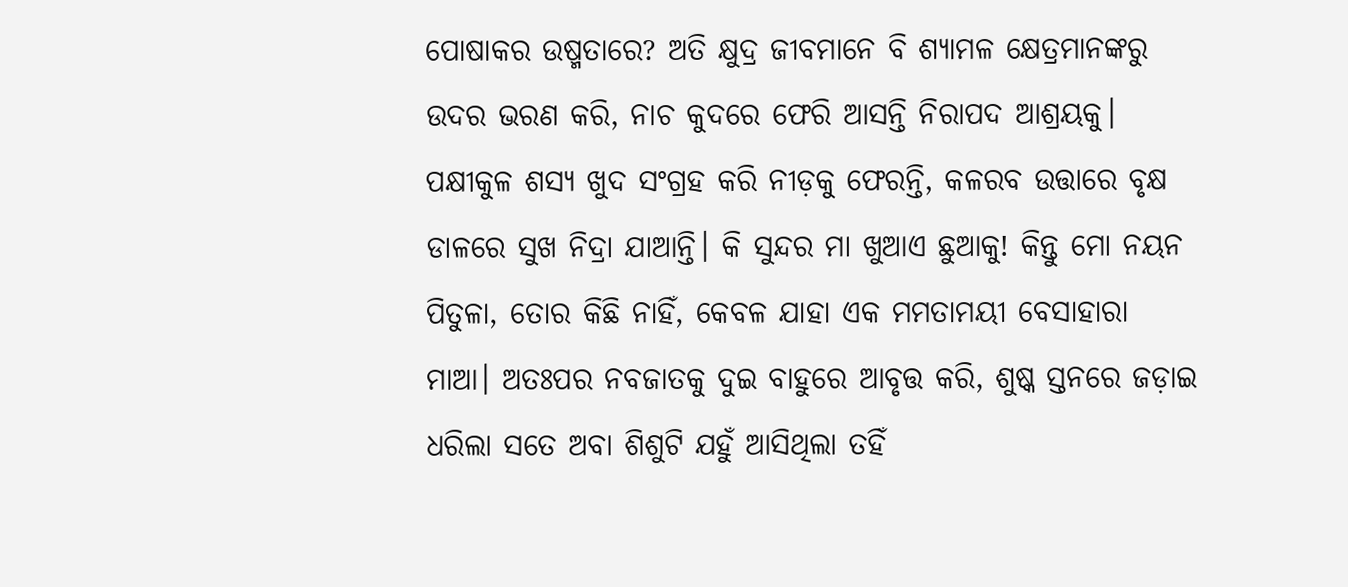ପୋଷାକର ଉଷ୍ମତାରେ? ଅତି କ୍ଷୁଦ୍ର ଜୀବମାନେ ବି ଶ୍ୟାମଳ କ୍ଷେତ୍ରମାନଙ୍କରୁ ଉଦର ଭରଣ କରି, ନାଚ କୁଦରେ ଫେରି ଆସନ୍ତି ନିରାପଦ ଆଶ୍ରୟକୁ। ପକ୍ଷୀକୁଳ ଶସ୍ୟ ଖୁଦ ସଂଗ୍ରହ କରି ନୀଡ଼କୁ ଫେରନ୍ତି, କଳରବ ଉତ୍ତାରେ ବୃକ୍ଷ ଡାଳରେ ସୁଖ ନିଦ୍ରା ଯାଆନ୍ତି। କି ସୁନ୍ଦର ମା ଖୁଆଏ ଛୁଆକୁ! କିନ୍ତୁ ମୋ ନୟନ ପିତୁଳା, ତୋର କିଛି ନାହିଁ, କେବଳ ଯାହା ଏକ ମମତାମୟୀ ବେସାହାରା ମାଆ। ଅତଃପର ନବଜାତକୁ ଦୁଇ ବାହୁରେ ଆବୃତ୍ତ କରି, ଶୁଷ୍କ ସ୍ତନରେ ଜଡ଼ାଇ ଧରିଲା ସତେ ଅବା ଶିଶୁଟି ଯହୁଁ ଆସିଥିଲା ତହିଁ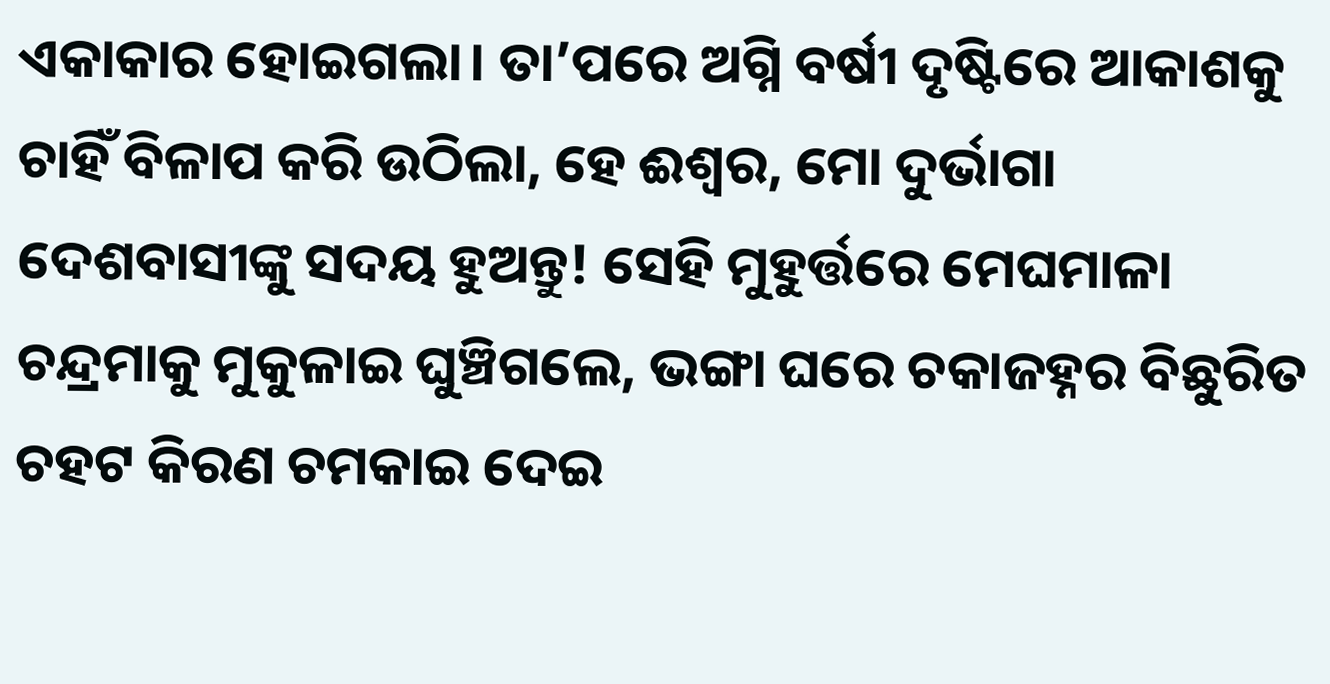ଏକାକାର ହୋଇଗଲା। ତା’ପରେ ଅଗ୍ନି ବର୍ଷୀ ଦୃଷ୍ଟିରେ ଆକାଶକୁ ଚାହିଁ ବିଳାପ କରି ଉଠିଲା, ହେ ଈଶ୍ବର, ମୋ ଦୁର୍ଭାଗା ଦେଶବାସୀଙ୍କୁ ସଦୟ ହୁଅନ୍ତୁ! ସେହି ମୁହୁର୍ତ୍ତରେ ମେଘମାଳା ଚନ୍ଦ୍ରମାକୁ ମୁକୁଳାଇ ଘୁଞ୍ଚିଗଲେ, ଭଙ୍ଗା ଘରେ ଚକାଜହ୍ନର ବିଛୁରିତ ଚହଟ କିରଣ ଚମକାଇ ଦେଇ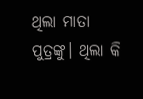ଥିଲା ମାତା ପୁତ୍ରଙ୍କୁ। ଥିଲା କି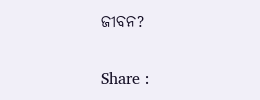ଜୀବନ?

Share :